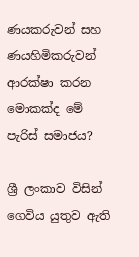ණයකරුවන් සහ ණයහිමිකරුවන් ආරක්ෂා කරන මොකක්ද මේ පැරිස් සමාජය?

ශ්‍රී ලංකාව විසින් ගෙවිය යුතුව ඇති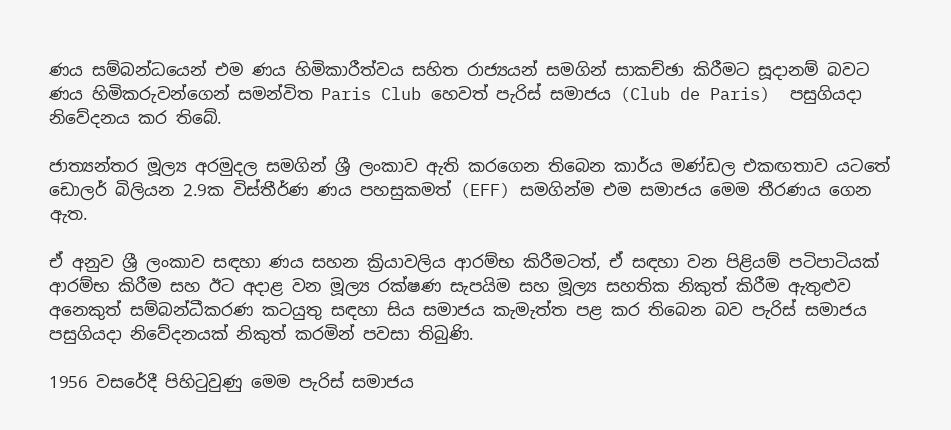ණය සම්බන්ධයෙන් එම ණය හිමිකාරීත්වය සහිත රාජ්‍යයන් සමගින් සාකච්ඡා කිරීමට සූදානම් බවට ණය හිමිකරුවන්ගෙන් සමන්විත Paris Club හෙවත් පැරිස් සමාජය (Club de Paris)  පසුගියදා නිවේදනය කර තිබේ.

ජාත්‍යන්තර මූල්‍ය අරමුදල සමගින් ශ්‍රී ලංකාව ඇති කරගෙන තිබෙන කාර්ය මණ්ඩල එකඟතාව යටතේ ඩොලර් බිලියන 2.9ක විස්තීර්ණ ණය පහසුකමත් (EFF) සමගින්ම එම සමාජය මෙම තීරණය ගෙන ඇත.

ඒ අනුව ශ්‍රී ලංකාව සඳහා ණය සහන ක්‍රියාවලිය ආරම්භ කිරීමටත්, ඒ සඳහා වන පිළියම් පටිපාටියක් ආරම්භ කිරීම සහ ඊට අදාළ වන මූල්‍ය රක්ෂණ සැපයිම සහ මූල්‍ය සහතික නිකුත් කිරීම ඇතුළුව අනෙකුත් සම්බන්ධීකරණ කටයුතු සඳහා සිය සමාජය කැමැත්ත පළ කර තිබෙන බව පැරිස් සමාජය පසුගියදා නිවේදනයක් නිකුත් කරමින් පවසා තිබුණි.

1956 වසරේදී පිහිටුවුණු මෙම පැරිස් සමාජය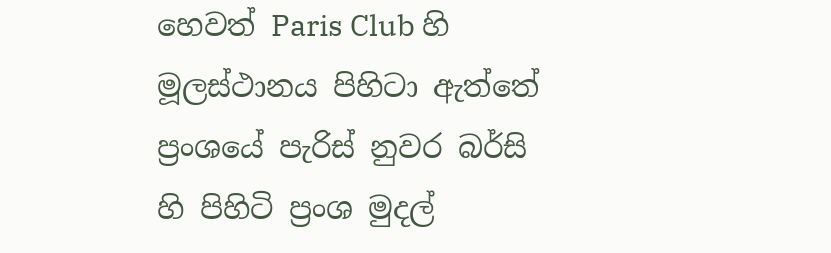හෙවත් Paris Club හි මූලස්ථානය පිහිටා ඇත්තේ ප්‍රංශයේ පැරිස් නුවර බර්සි හි පිහිටි ප්‍රංශ මුදල්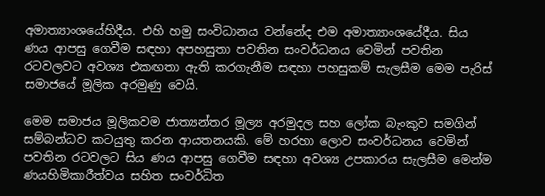අමාත්‍යාංශයේහිදීය. එහි හමු සංවිධානය වන්නේද එම අමාත්‍යාංශයේදීය. සිය ණය ආපසු ගෙවීම සඳහා අපහසුතා පවතින සංවර්ධනය වෙමින් පවතින රටවලවට අවශ්‍ය එකඟතා ඇති කරගැනීම සඳහා පහසුකම් සැලසීම මෙම පැරිස් සමාජයේ මූලික අරමුණු වෙයි.

මෙම සමාජය මූලිකවම ජාත්‍යන්තර මූල්‍ය අරමුදල සහ ලෝක බැංකුව සමගින් සම්බන්ධව කටයුතු කරන ආයතනයකි. මේ හරහා ලොව සංවර්ධනය වෙමින් පවතින රටවලට සිය ණය ආපසු ගෙවීම සඳහා අවශ්‍ය උපකාරය සැලසීම මෙන්ම ණයහිමිකාරීත්වය සහිත සංවර්ධිත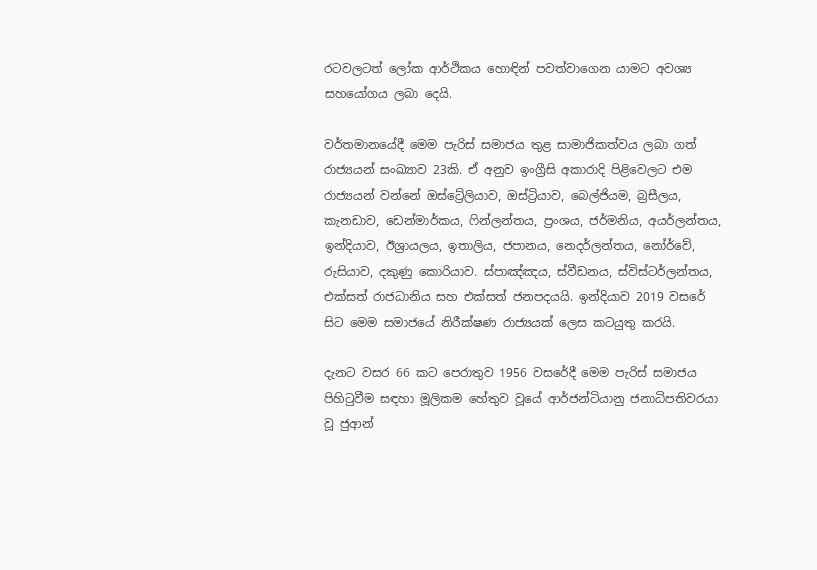රටවලටත් ලෝක ආර්ථිකය හොඳින් පවත්වාගෙන යාමට අවශ්‍ය සහයෝගය ලබා දෙයි.

වර්තමානයේදී මෙම පැරිස් සමාජය තුළ සාමාජිකත්වය ලබා ගත් රාජ්‍යයන් සංඛ්‍යාව 23කි. ඒ අනුව ඉංග්‍රීසි අකාරාදි පිළිවෙලට එම රාජ්‍යයන් වන්නේ ඔස්ට්‍රේලියාව, ඔස්ට්‍රියාව, බෙල්ජියම, බ්‍රසීලය, කැනඩාව, ඩෙන්මාර්කය, ෆින්ලන්තය, ප්‍රංශය, ජර්මනිය, අයර්ලන්තය, ඉන්දියාව, ඊශ්‍රායලය, ඉතාලිය, ජපානය, නෙදර්ලන්තය, නෝර්වේ, රුසියාව, දකුණු කොරියාව. ස්පාඤ්ඤය, ස්වීඩනය, ස්විස්ටර්ලන්තය, එක්සත් රාජධානිය සහ එක්සත් ජනපදයයි. ඉන්දියාව 2019 වසරේ සිට මෙම සමාජයේ නිරීක්ෂණ රාජ්‍යයක් ලෙස කටයුතු කරයි.

දැනට වසර 66 කට පෙරාතුව 1956 වසරේදී මෙම පැරිස් සමාජය පිහිටුවීම සඳහා මූලිකම හේතුව වූයේ ආර්ජන්ටියානු ජනාධිපතිවරයා වූ ජුආන්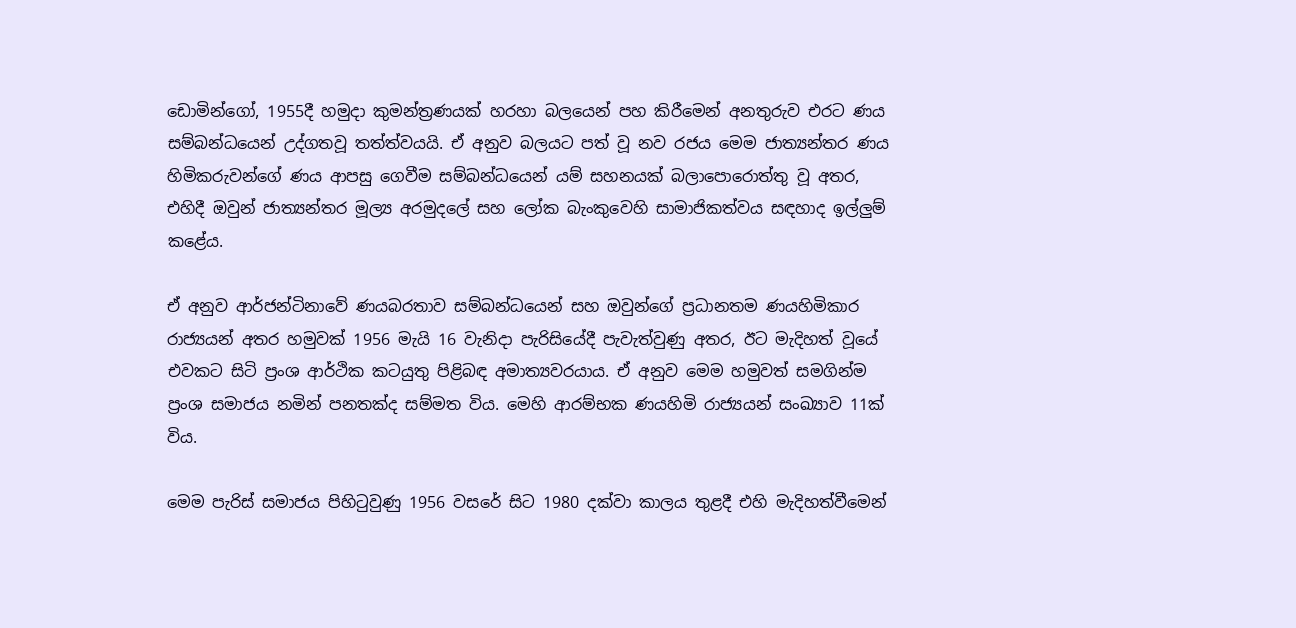ඩොමින්ගෝ, 1955දී හමුදා කුමන්ත්‍රණයක් හරහා බලයෙන් පහ කිරීමෙන් අනතුරුව එරට ණය සම්බන්ධයෙන් උද්ගතවූ තත්ත්වයයි. ඒ අනුව බලයට පත් වූ නව රජය මෙම ජාත්‍යන්තර ණය හිමිකරුවන්ගේ ණය ආපසු ගෙවීම සම්බන්ධයෙන් යම් සහනයක් බලාපොරොත්තු වූ අතර, එහිදී ඔවුන් ජාත්‍යන්තර මූල්‍ය අරමුදලේ සහ ලෝක බැංකුවෙහි සාමාජිකත්වය සඳහාද ඉල්ලුම් කළේය.

ඒ අනුව ආර්ජන්ටිනාවේ ණයබරතාව සම්බන්ධයෙන් සහ ඔවුන්ගේ ප්‍රධානතම ණයහිමිකාර රාජ්‍යයන් අතර හමුවක් 1956 මැයි 16 වැනිදා පැරිසියේදී පැවැත්වුණු අතර, ඊට මැදිහත් වූයේ එවකට සිටි ප්‍රංශ ආර්ථික කටයුතු පිළිබඳ අමාත්‍යවරයාය. ඒ අනුව මෙම හමුවත් සමගින්ම ප්‍රංශ සමාජය නමින් පනතක්ද සම්මත විය. මෙහි ආරම්භක ණයහිමි රාජ්‍යයන් සංඛ්‍යාව 11ක් විය.

මෙම පැරිස් සමාජය පිහිටුවුණු 1956 වසරේ සිට 1980 දක්වා කාලය තුළදී එහි මැදිහත්වීමෙන්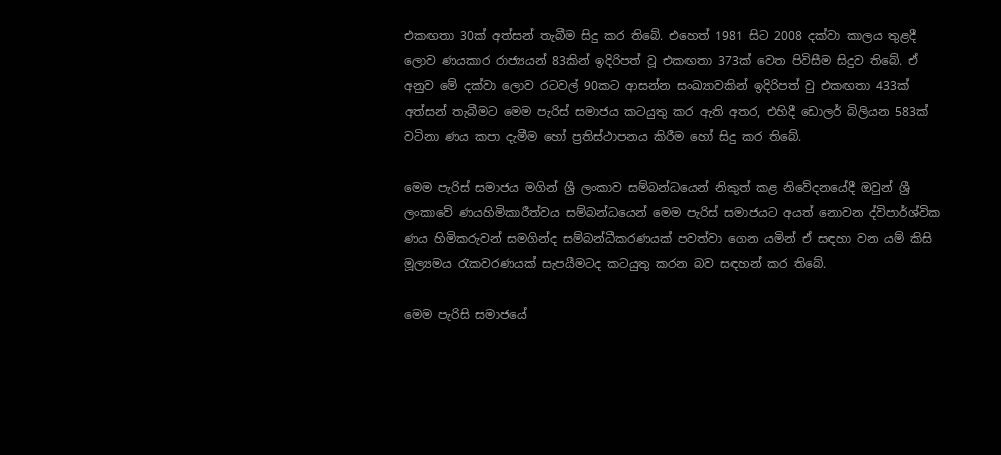එකඟතා 30ක් අත්සන් තැබීම සිදු කර තිබේ. එහෙත් 1981 සිට 2008 දක්වා කාලය තුළදී ලොව ණයකාර රාජ්‍යයන් 83කින් ඉදිරිපත් වූ එකඟතා 373ක් වෙත පිවිසීම සිදුව තිබේ. ඒ අනුව මේ දක්වා ලොව රටවල් 90කට ආසන්න සංඛ්‍යාවකින් ඉදිරිපත් වු එකඟතා 433ක් අත්සන් තැබීමට මෙම පැරිස් සමාජය කටයුතු කර ඇති අතර, එහිදී ඩොලර් බිලියන 583ක් වටිනා ණය කපා දැමීම හෝ ප්‍රතිස්ථාපනය කිරීම හෝ සිදු කර තිබේ.

මෙම පැරිස් සමාජය මගින් ශ්‍රී ලංකාව සම්බන්ධයෙන් නිකුත් කළ නිවේදනයේදී ඔවුන් ශ්‍රී ලංකාවේ ණයහිමිකාරීත්වය සම්බන්ධයෙන් මෙම පැරිස් සමාජයට අයත් නොවන ද්විපාර්ශ්වික ණය හිමිකරුවන් සමගින්ද සම්බන්ධීකරණයක් පවත්වා ගෙන යමින් ඒ සඳහා වන යම් කිසි මූල්‍යමය රැකවරණයක් සැපයීමටද කටයුතු කරන බව සඳහන් කර තිබේ.

මෙම පැරිසි සමාජයේ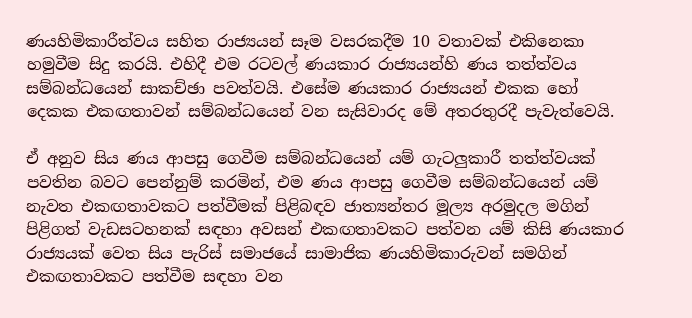ණයහිමිකාරීත්වය සහිත රාජ්‍යයන් සෑම වසරකදීම 10 වතාවක් එකිනෙකා හමුවීම සිදු කරයි. එහිදී එම රටවල් ණයකාර රාජ්‍යයන්හි ණය තත්ත්වය සම්බන්ධයෙන් සාකච්ඡා පවත්වයි. එසේම ණයකාර රාජ්‍යයන් එකක හෝ දෙකක එකඟතාවන් සම්බන්ධයෙන් වන සැසිවාරද මේ අතරතුරදී පැවැත්වෙයි.

ඒ අනුව සිය ණය ආපසු ගෙවීම සම්බන්ධයෙන් යම් ගැටලුකාරී තත්ත්වයක් පවතින බවට පෙන්නුම් කරමින්, එම ණය ආපසු ගෙවීම සම්බන්ධයෙන් යම් නැවත එකඟතාවකට පත්වීමක් පිළිබඳව ජාත්‍යන්තර මූල්‍ය අරමුදල මගින් පිළිගත් වැඩසටහනක් සඳහා අවසන් එකඟතාවකට පත්වන යම් කිසි ණයකාර රාජ්‍යයක් වෙත සිය පැරිස් සමාජයේ සාමාජික ණයහිමිකාරුවන් සමගින් එකඟතාවකට පත්වීම සඳහා වන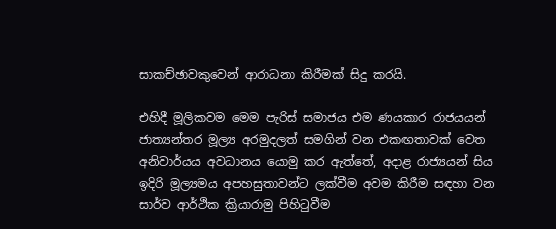සාකච්ඡාවකුවෙන් ආරාධනා කිරීමක් සිදු කරයි.

එහිදී මූලිකවම මෙම පැරිස් සමාජය එම ණයකාර රාජයයන් ජාත්‍යන්තර මූල්‍ය අරමුදලත් සමගින් වන එකඟතාවක් වෙත අනිවාර්යය අවධානය යොමු කර ඇත්තේ, අදාළ රාජ්‍යයන් සිය ඉදිරි මූල්‍යමය අපහසුතාවන්ට ලක්වීම අවම කිරීම සඳහා වන සාර්ව ආර්ථික ක්‍රියාරාමු පිහිටුවීම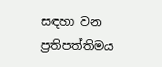සඳහා වන ප්‍රතිපත්තිමය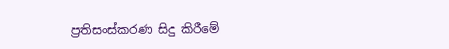ප්‍රතිසංස්කරණ සිදු කිරීමේ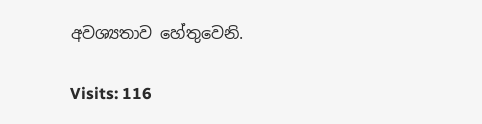අවශ්‍යතාව හේතුවෙනි.

Visits: 116